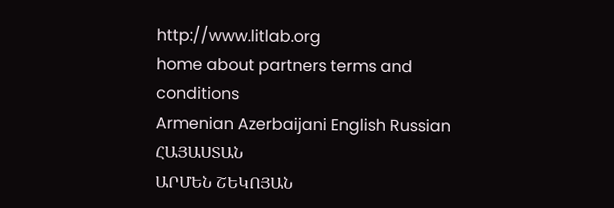http://www.litlab.org
home about partners terms and conditions
Armenian Azerbaijani English Russian
ՀԱՅԱՍՏԱՆ
ԱՐՄԵՆ ՇԵԿՈՅԱՆ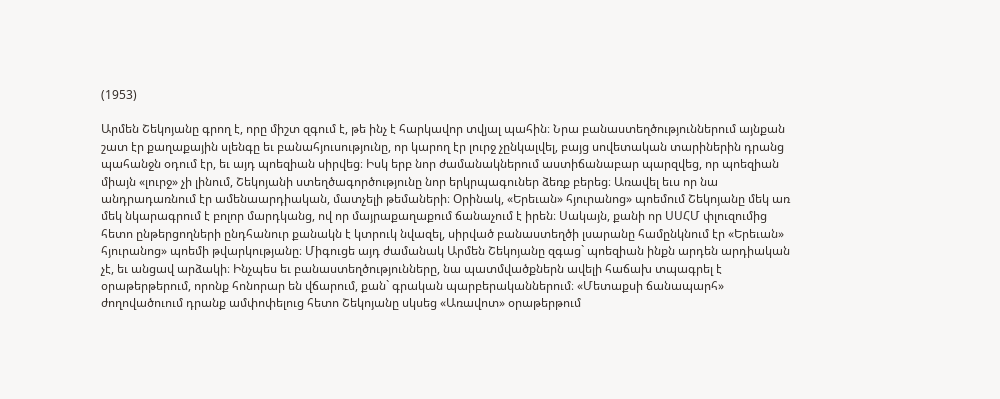(1953)

Արմեն Շեկոյանը գրող է, որը միշտ զգում է, թե ինչ է հարկավոր տվյալ պահին։ Նրա բանաստեղծություններում այնքան շատ էր քաղաքային սլենգը եւ բանահյուսությունը, որ կարող էր լուրջ չընկալվել, բայց սովետական տարիներին դրանց պահանջն օդում էր, եւ այդ պոեզիան սիրվեց։ Իսկ երբ նոր ժամանակներում աստիճանաբար պարզվեց, որ պոեզիան միայն «լուրջ» չի լինում, Շեկոյանի ստեղծագործությունը նոր երկրպագուներ ձեռք բերեց։ Առավել եւս որ նա անդրադառնում էր ամենաարդիական, մատչելի թեմաների։ Օրինակ, «Երեւան» հյուրանոց» պոեմում Շեկոյանը մեկ առ մեկ նկարագրում է բոլոր մարդկանց, ով որ մայրաքաղաքում ճանաչում է իրեն։ Սակայն, քանի որ ՍՍՀՄ փլուզումից հետո ընթերցողների ընդհանուր քանակն է կտրուկ նվազել, սիրված բանաստեղծի լսարանը համընկնում էր «Երեւան» հյուրանոց» պոեմի թվարկությանը։ Միգուցե այդ ժամանակ Արմեն Շեկոյանը զգաց` պոեզիան ինքն արդեն արդիական չէ, եւ անցավ արձակի։ Ինչպես եւ բանաստեղծությունները, նա պատմվածքներն ավելի հաճախ տպագրել է օրաթերթերում, որոնք հոնորար են վճարում, քան` գրական պարբերականներում։ «Մետաքսի ճանապարհ» ժողովածուում դրանք ամփոփելուց հետո Շեկոյանը սկսեց «Առավոտ» օրաթերթում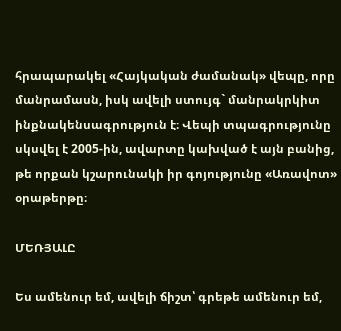հրապարակել «Հայկական ժամանակ» վեպը, որը մանրամասն, իսկ ավելի ստույգ` մանրակրկիտ ինքնակենսագրություն է։ Վեպի տպագրությունը սկսվել է 2005-ին, ավարտը կախված է այն բանից, թե որքան կշարունակի իր գոյությունը «Առավոտ» օրաթերթը։

ՄԵՌՅԱԼԸ

Ես ամենուր եմ, ավելի ճիշտ՝ գրեթե ամենուր եմ,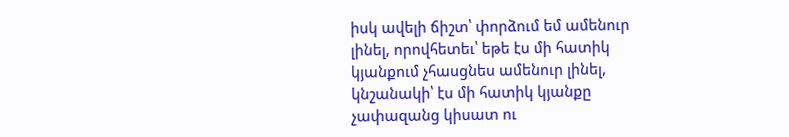իսկ ավելի ճիշտ՝ փորձում եմ ամենուր լինել, որովհետեւ՝ եթե էս մի հատիկ կյանքում չհասցնես ամենուր լինել, կնշանակի՝ էս մի հատիկ կյանքը չափազանց կիսատ ու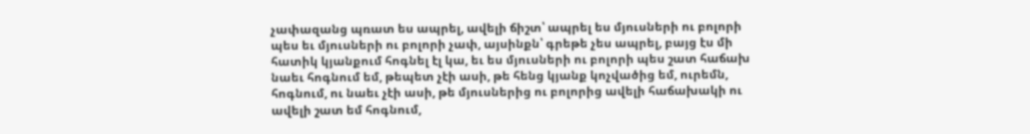չափազանց պռատ ես ապրել, ավելի ճիշտ՝ ապրել ես մյուսների ու բոլորի պես եւ մյուսների ու բոլորի չափ, այսինքն՝ գրեթե չես ապրել, բայց էս մի հատիկ կյանքում հոգնել էլ կա, եւ ես մյուսների ու բոլորի պես շատ հաճախ նաեւ հոգնում եմ, թեպետ չէի ասի, թե հենց կյանք կոչվածից եմ, ուրեմն, հոգնում, ու նաեւ չէի ասի, թե մյուսներից ու բոլորից ավելի հաճախակի ու ավելի շատ եմ հոգնում,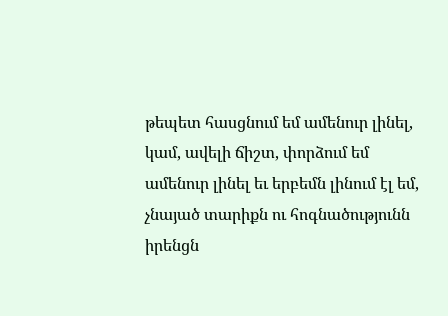թեպետ հասցնում եմ ամենուր լինել, կամ, ավելի ճիշտ, փորձում եմ ամենուր լինել եւ երբեմն լինում էլ եմ, չնայած տարիքն ու հոգնածությունն իրենցն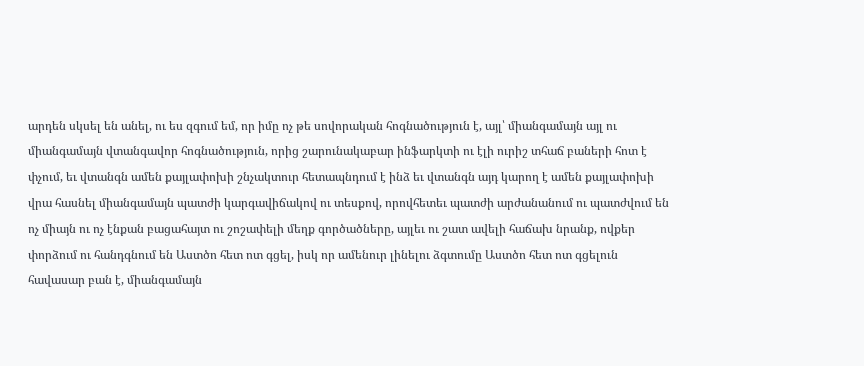արդեն սկսել են անել, ու ես զգում եմ, որ իմը ոչ թե սովորական հոգնածություն է, այլ՝ միանգամայն այլ ու միանգամայն վտանգավոր հոգնածություն, որից շարունակաբար ինֆարկտի ու էլի ուրիշ տհաճ բաների հոտ է փչում, եւ վտանգն ամեն քայլափոխի շնչակտուր հետապնդում է ինձ եւ վտանգն այդ կարող է ամեն քայլափոխի վրա հասնել միանգամայն պատժի կարգավիճակով ու տեսքով, որովհետեւ պատժի արժանանում ու պատժվում են ոչ միայն ու ոչ էնքան բացահայտ ու շոշափելի մեղք գործածները, այլեւ ու շատ ավելի հաճախ նրանք, ովքեր փորձում ու հանդգնում են Աստծո հետ ոտ գցել, իսկ որ ամենուր լինելու ձգտումը Աստծո հետ ոտ գցելուն հավասար բան է, միանգամայն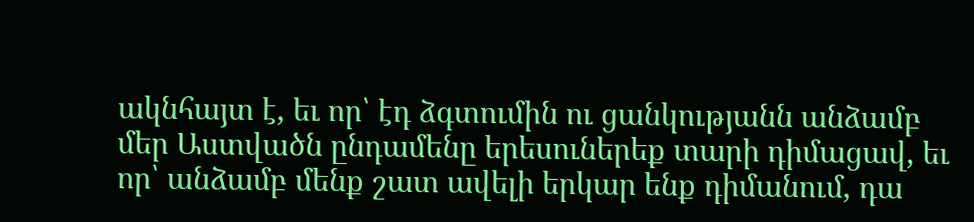ակնհայտ է, եւ որ՝ էդ ձգտումին ու ցանկությանն անձամբ մեր Աստվածն ընդամենը երեսուներեք տարի դիմացավ, եւ որ՝ անձամբ մենք շատ ավելի երկար ենք դիմանում, դա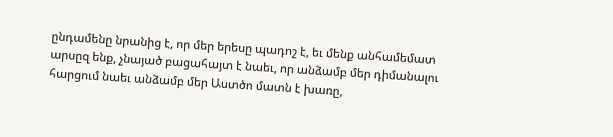ընդամենը նրանից է, որ մեր երեսը պադոշ է, եւ մենք անհամեմատ արսըզ ենք, չնայած բացահայտ է նաեւ, որ անձամբ մեր դիմանալու հարցում նաեւ անձամբ մեր Աստծո մատն է խառը,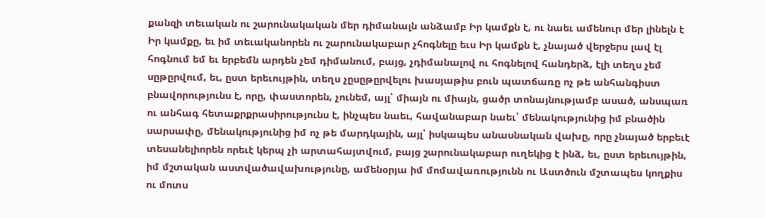քանզի տեւական ու շարունակական մեր դիմանալն անձամբ Իր կամքն է, ու նաեւ ամենուր մեր լինելն է Իր կամքը, եւ իմ տեւականորեն ու շարունակաբար չհոգնելը եւս Իր կամքն է, չնայած վերջերս լավ էլ հոգնում եմ եւ երբեմն արդեն չեմ դիմանում, բայց, չդիմանալով ու հոգնելով հանդերձ, էլի տեղս չեմ սըթըրվում, եւ, ըստ երեւույթին, տեղս չըսըթըրվելու խասյաթիս բուն պատճառը ոչ թե անհանգիստ բնավորությունս է, որը, փաստորեն, չունեմ, այլ՝ միայն ու միայն, ցածր տոնայնությամբ ասած, անսպառ ու անհագ հետաքրքրասիրությունս է, ինչպես նաեւ, հավանաբար նաեւ՝ մենակությունից իմ բնածին սարսափը, մենակությունից իմ ոչ թե մարդկային, այլ՝ իսկապես անասնական վախը, որը չնայած երբեւէ տեսանելիորեն որեւէ կերպ չի արտահայտվում, բայց շարունակաբար ուղեկից է ինձ, եւ, ըստ երեւույթին, իմ մշտական աստվածավախությունը, ամենօրյա իմ մոմավառությունն ու Աստծուն մշտապես կողքիս ու մոտս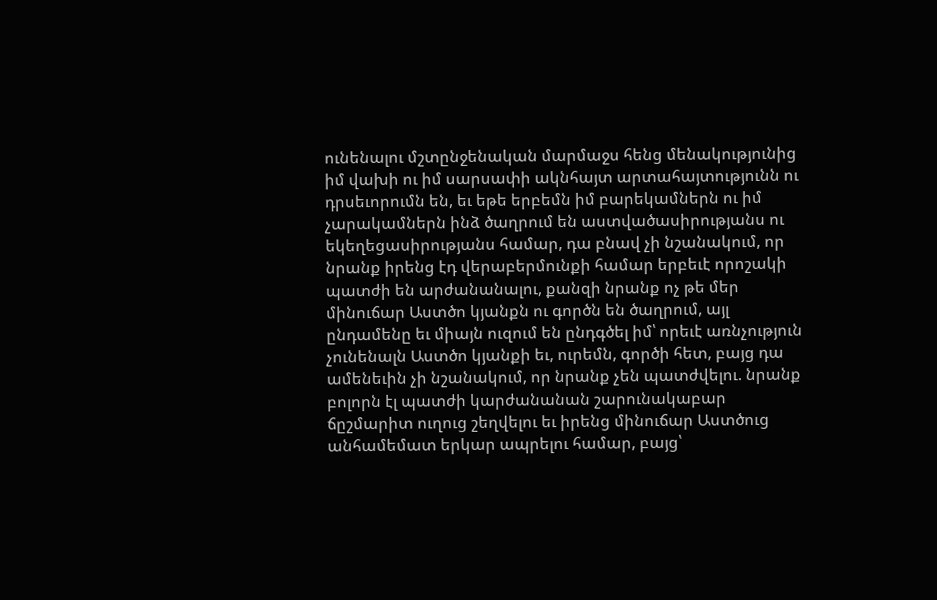ունենալու մշտընջենական մարմաջս հենց մենակությունից իմ վախի ու իմ սարսափի ակնհայտ արտահայտությունն ու դրսեւորումն են, եւ եթե երբեմն իմ բարեկամներն ու իմ չարակամներն ինձ ծաղրում են աստվածասիրությանս ու եկեղեցասիրությանս համար, դա բնավ չի նշանակում, որ նրանք իրենց էդ վերաբերմունքի համար երբեւէ որոշակի պատժի են արժանանալու, քանզի նրանք ոչ թե մեր մինուճար Աստծո կյանքն ու գործն են ծաղրում, այլ ընդամենը եւ միայն ուզում են ընդգծել իմ՝ որեւէ առնչություն չունենալն Աստծո կյանքի եւ, ուրեմն, գործի հետ, բայց դա ամենեւին չի նշանակում, որ նրանք չեն պատժվելու. նրանք բոլորն էլ պատժի կարժանանան շարունակաբար ճըշմարիտ ուղուց շեղվելու եւ իրենց մինուճար Աստծուց անհամեմատ երկար ապրելու համար, բայց՝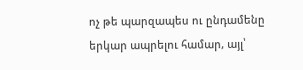ոչ թե պարզապես ու ընդամենը երկար ապրելու համար, այլ՝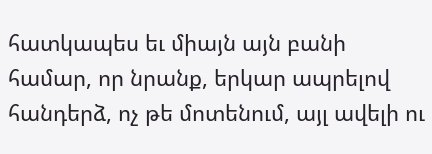հատկապես եւ միայն այն բանի համար, որ նրանք, երկար ապրելով հանդերձ, ոչ թե մոտենում, այլ ավելի ու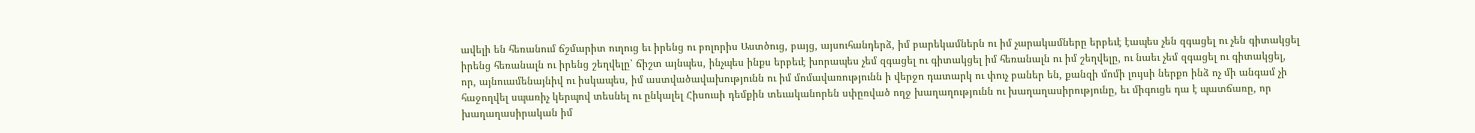ավելի են հեռանում ճշմարիտ ուղուց եւ իրենց ու բոլորիս Աստծուց, բայց, այսուհանդերձ, իմ բարեկամներն ու իմ չարակամները երբեւէ էապես չեն զգացել ու չեն գիտակցել իրենց հեռանալն ու իրենց շեղվելը՝ ճիշտ այնպես, ինչպես ինքս երբեւէ խորապես չեմ զգացել ու գիտակցել իմ հեռանալն ու իմ շեղվելը, ու նաեւ չեմ զգացել ու գիտակցել, որ, այնուամենայնիվ ու իսկապես, իմ աստվածավախությունն ու իմ մոմավառությունն ի վերջո դատարկ ու փուչ բաներ են, քանզի մոմի լույսի ներքո ինձ ոչ մի անգամ չի հաջողվել սպառիչ կերպով տեսնել ու ընկալել Հիսուսի դեմքին տեւականորեն սփըռված ողջ խաղաղությունն ու խաղաղասիրությունը, եւ միգուցե դա է պատճառը, որ խաղաղասիրական իմ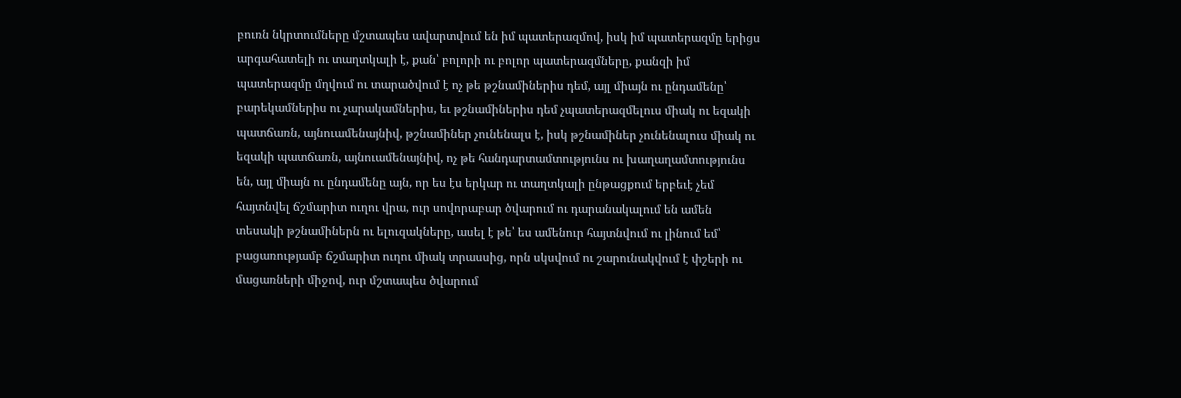բուռն նկրտումները մշտապես ավարտվում են իմ պատերազմով, իսկ իմ պատերազմը երիցս արգահատելի ու տաղտկալի է, քան՝ բոլորի ու բոլոր պատերազմները, քանզի իմ պատերազմը մղվում ու տարածվում է ոչ թե թշնամիներիս դեմ, այլ միայն ու ընդամենը՝ բարեկամներիս ու չարակամներիս, եւ թշնամիներիս դեմ չպատերազմելուս միակ ու եզակի պատճառն, այնուամենայնիվ, թշնամիներ չունենալս է, իսկ թշնամիներ չունենալուս միակ ու եզակի պատճառն, այնուամենայնիվ, ոչ թե հանդարտամտությունս ու խաղաղամտությունս են, այլ միայն ու ընդամենը այն, որ ես էս երկար ու տաղտկալի ընթացքում երբեւէ չեմ հայտնվել ճշմարիտ ուղու վրա, ուր սովորաբար ծվարում ու դարանակալում են ամեն տեսակի թշնամիներն ու ելուզակները, ասել է թե՝ ես ամենուր հայտնվում ու լինում եմ՝ բացառությամբ ճշմարիտ ուղու միակ տրասսից, որն սկսվում ու շարունակվում է փշերի ու մացառների միջով, ուր մշտապես ծվարում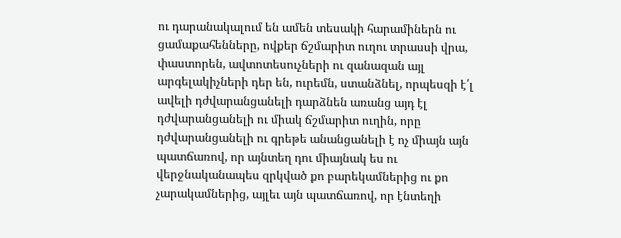ու դարանակալում են ամեն տեսակի հարամիներն ու ցամաքահենները, ովքեր ճշմարիտ ուղու տրասսի վրա, փաստորեն, ավտոտեսուչների ու զանազան այլ արգելակիչների դեր են, ուրեմն, ստանձնել, որպեսզի է՛լ ավելի դժվարանցանելի դարձնեն առանց այդ էլ դժվարանցանելի ու միակ ճշմարիտ ուղին, որը դժվարանցանելի ու գրեթե անանցանելի է ոչ միայն այն պատճառով, որ այնտեղ դու միայնակ ես ու վերջնականապես զրկված քո բարեկամներից ու քո չարակամներից, այլեւ այն պատճառով, որ էնտեղի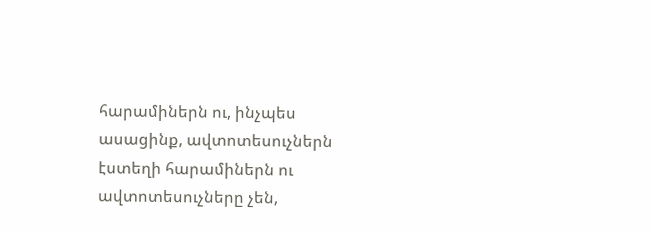հարամիներն ու, ինչպես ասացինք, ավտոտեսուչներն էստեղի հարամիներն ու ավտոտեսուչները չեն,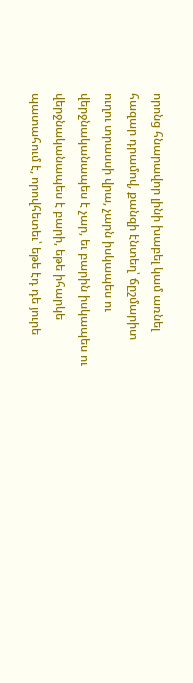որոնց հնարավոր լինի խաբել կամ առնել հազար դրամով, քանզի էնտեղ՝ ճըշմարիտ ուղու տրասսի վրա, չարն իսկապես ու վերջնականապես է չար, եւ բարին իսկապես ու վերջնականապես է բարի, եթե իհարկե պատահում է, որովհետեւ՝ եթե էդ դե յուրե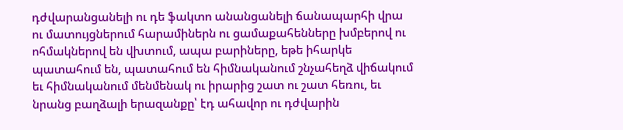դժվարանցանելի ու դե ֆակտո անանցանելի ճանապարհի վրա ու մատույցներում հարամիներն ու ցամաքահենները խմբերով ու ոհմակներով են վխտում, ապա բարիները, եթե իհարկե պատահում են, պատահում են հիմնականում շնչահեղձ վիճակում եւ հիմնականում մենմենակ ու իրարից շատ ու շատ հեռու, եւ նրանց բաղձալի երազանքը՝ էդ ահավոր ու դժվարին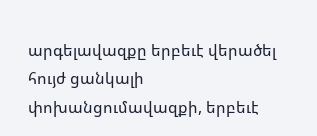արգելավազքը երբեւէ վերածել հույժ ցանկալի փոխանցումավազքի, երբեւէ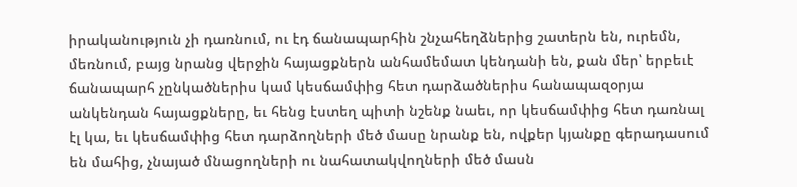իրականություն չի դառնում, ու էդ ճանապարհին շնչահեղձներից շատերն են, ուրեմն, մեռնում, բայց նրանց վերջին հայացքներն անհամեմատ կենդանի են, քան մեր՝ երբեւէ ճանապարհ չընկածներիս կամ կեսճամփից հետ դարձածներիս հանապազօրյա անկենդան հայացքները, եւ հենց էստեղ պիտի նշենք նաեւ, որ կեսճամփից հետ դառնալ էլ կա, եւ կեսճամփից հետ դարձողների մեծ մասը նրանք են, ովքեր կյանքը գերադասում են մահից, չնայած մնացողների ու նահատակվողների մեծ մասն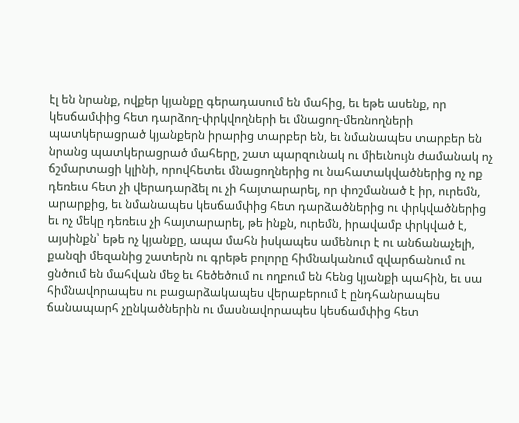էլ են նրանք, ովքեր կյանքը գերադասում են մահից, եւ եթե ասենք, որ կեսճամփից հետ դարձող-փրկվողների եւ մնացող-մեռնողների պատկերացրած կյանքերն իրարից տարբեր են, եւ նմանապես տարբեր են նրանց պատկերացրած մահերը, շատ պարզունակ ու միեւնույն ժամանակ ոչ ճշմարտացի կլինի, որովհետեւ մնացողներից ու նահատակվածներից ոչ ոք դեռեւս հետ չի վերադարձել ու չի հայտարարել, որ փոշմանած է իր, ուրեմն, արարքից, եւ նմանապես կեսճամփից հետ դարձածներից ու փրկվածներից եւ ոչ մեկը դեռեւս չի հայտարարել, թե ինքն, ուրեմն, իրավամբ փրկված է, այսինքն՝ եթե ոչ կյանքը, ապա մահն իսկապես ամենուր է ու անճանաչելի, քանզի մեզանից շատերն ու գրեթե բոլորը հիմնականում զվարճանում ու ցնծում են մահվան մեջ եւ հեծեծում ու ողբում են հենց կյանքի պահին, եւ սա հիմնավորապես ու բացարձակապես վերաբերում է ընդհանրապես ճանապարհ չընկածներին ու մասնավորապես կեսճամփից հետ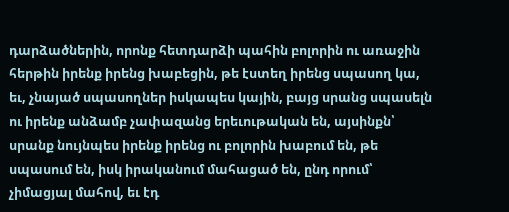դարձածներին, որոնք հետդարձի պահին բոլորին ու առաջին հերթին իրենք իրենց խաբեցին, թե էստեղ իրենց սպասող կա, եւ, չնայած սպասողներ իսկապես կային, բայց սրանց սպասելն ու իրենք անձամբ չափազանց երեւութական են, այսինքն՝ սրանք նույնպես իրենք իրենց ու բոլորին խաբում են, թե սպասում են, իսկ իրականում մահացած են, ընդ որում՝ չիմացյալ մահով, եւ էդ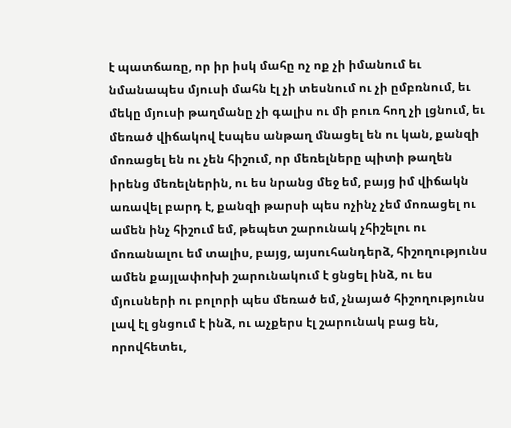է պատճառը, որ իր իսկ մահը ոչ ոք չի իմանում եւ նմանապես մյուսի մահն էլ չի տեսնում ու չի ըմբռնում, եւ մեկը մյուսի թաղմանը չի գալիս ու մի բուռ հող չի լցնում, եւ մեռած վիճակով էսպես անթաղ մնացել են ու կան, քանզի մոռացել են ու չեն հիշում, որ մեռելները պիտի թաղեն իրենց մեռելներին, ու ես նրանց մեջ եմ, բայց իմ վիճակն առավել բարդ է, քանզի թարսի պես ոչինչ չեմ մոռացել ու ամեն ինչ հիշում եմ, թեպետ շարունակ չհիշելու ու մոռանալու եմ տալիս, բայց, այսուհանդերձ, հիշողությունս ամեն քայլափոխի շարունակում է ցնցել ինձ, ու ես մյուսների ու բոլորի պես մեռած եմ, չնայած հիշողությունս լավ էլ ցնցում է ինձ, ու աչքերս էլ շարունակ բաց են, որովհետեւ,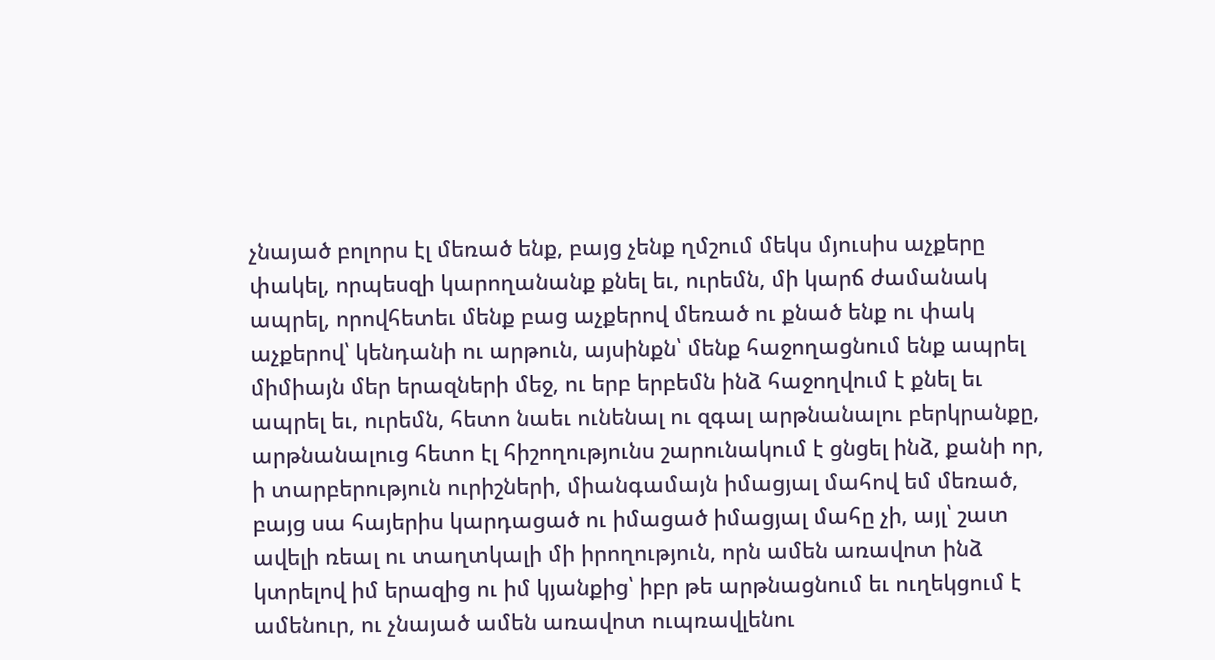չնայած բոլորս էլ մեռած ենք, բայց չենք ղմշում մեկս մյուսիս աչքերը փակել, որպեսզի կարողանանք քնել եւ, ուրեմն, մի կարճ ժամանակ ապրել, որովհետեւ մենք բաց աչքերով մեռած ու քնած ենք ու փակ աչքերով՝ կենդանի ու արթուն, այսինքն՝ մենք հաջողացնում ենք ապրել միմիայն մեր երազների մեջ, ու երբ երբեմն ինձ հաջողվում է քնել եւ ապրել եւ, ուրեմն, հետո նաեւ ունենալ ու զգալ արթնանալու բերկրանքը, արթնանալուց հետո էլ հիշողությունս շարունակում է ցնցել ինձ, քանի որ, ի տարբերություն ուրիշների, միանգամայն իմացյալ մահով եմ մեռած, բայց սա հայերիս կարդացած ու իմացած իմացյալ մահը չի, այլ՝ շատ ավելի ռեալ ու տաղտկալի մի իրողություն, որն ամեն առավոտ ինձ կտրելով իմ երազից ու իմ կյանքից՝ իբր թե արթնացնում եւ ուղեկցում է ամենուր, ու չնայած ամեն առավոտ ուպռավլենու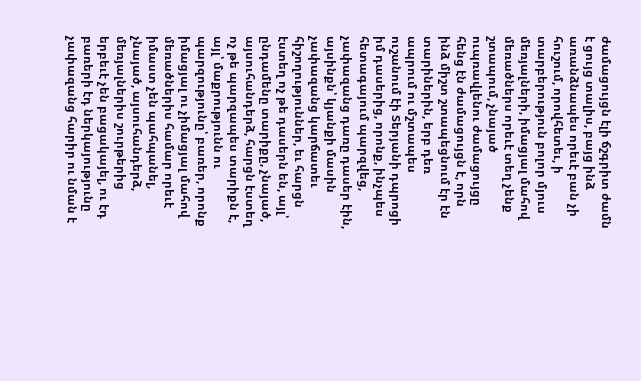ժամացույցն էլի ճշգրիտ ժամն է ցույց տալիս, բայց ինձ առանձնապես որեւէ բան չի հուշում, որովհետեւ, ի տարբերություն բոլոր մյուս մեռյալների, իմացյալ մահով մեռածներս որեւէ տեղ չենք շտապում, չնայած ուպռավլենու ժամացույցը հենց էն ժամացույցն է, որն ինձ միշտ շտապեցնում էր էն տարիներին, երբ դեռ ապրում ու մշտապես ուշանում էի Տերյանի դպրոցի իմ դասերից, որոնք, ինչպես հետագայում պարզվեց, չափազանց դառը դասեր էին, այսինքն՝ կյանքի մասին չափազանց կարճատեւ հիշողություններ, եւ հարցն էստեղ ոչ թե դասերն են, այլ՝ ընդամենը տարիքը, չնայած, այսուհանդերձ, հարցն էստեղ ոչ թե պարզապես տարիքն է, այլ՝ մաքրությունն ու պարզությունը՝ բառեր, որոնք իմացյալ ու չիմացյալ մահով մեռածներիս համար որեւէ իմաստ չեն պահպանել, չնայած, այսուհանդերձ, մեռյալներիս շուրթերից երբեւէ չեն բացակայել, ու էդ բառերի էդ ներկայությունը չափազանց հարիր ու նման է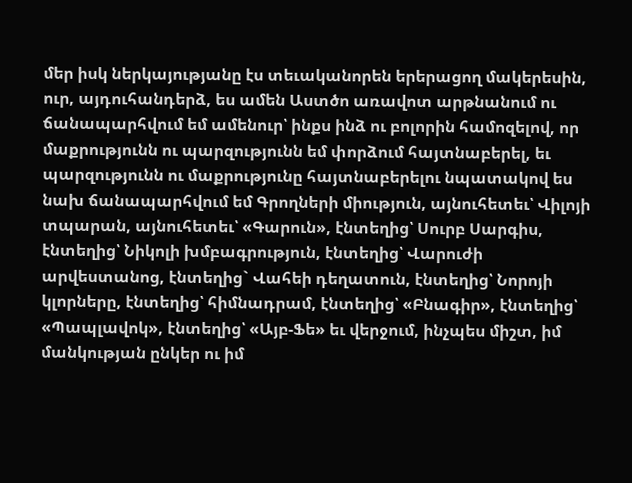մեր իսկ ներկայությանը էս տեւականորեն երերացող մակերեսին, ուր, այդուհանդերձ, ես ամեն Աստծո առավոտ արթնանում ու ճանապարհվում եմ ամենուր՝ ինքս ինձ ու բոլորին համոզելով, որ մաքրությունն ու պարզությունն եմ փորձում հայտնաբերել, եւ պարզությունն ու մաքրությունը հայտնաբերելու նպատակով ես նախ ճանապարհվում եմ Գրողների միություն, այնուհետեւ՝ Վիլոյի տպարան, այնուհետեւ՝ «Գարուն», էնտեղից՝ Սուրբ Սարգիս, էնտեղից՝ Նիկոլի խմբագրություն, էնտեղից՝ Վարուժի արվեստանոց, էնտեղից` Վահեի դեղատուն, էնտեղից՝ Նորոյի կլորները, էնտեղից՝ հիմնադրամ, էնտեղից՝ «Բնագիր», էնտեղից՝ «Պապլավոկ», էնտեղից՝ «Այբ-Ֆե» եւ վերջում, ինչպես միշտ, իմ մանկության ընկեր ու իմ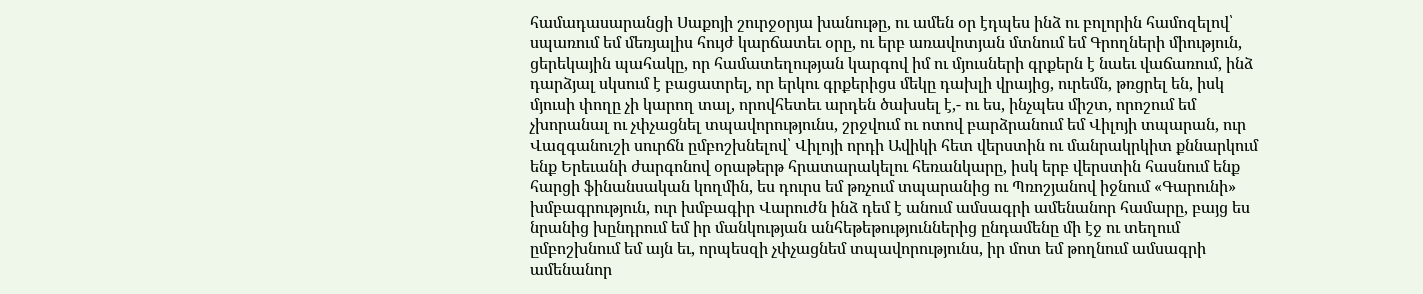համադասարանցի Սաքոյի շուրջօրյա խանութը, ու ամեն օր էդպես ինձ ու բոլորին համոզելով՝ սպառում եմ մեռյալիս հույժ կարճատեւ օրը, ու երբ առավոտյան մտնում եմ Գրողների միություն, ցերեկային պահակը, որ համատեղության կարգով իմ ու մյուսների գրքերն է նաեւ վաճառում, ինձ դարձյալ սկսում է բացատրել, որ երկու գրքերիցս մեկը դախլի վրայից, ուրեմն, թռցրել են, իսկ մյուսի փողը չի կարող տալ, որովհետեւ արդեն ծախսել է,- ու ես, ինչպես միշտ, որոշում եմ չխորանալ ու չփչացնել տպավորությունս, շրջվում ու ոտով բարձրանում եմ Վիլոյի տպարան, ուր Վազգանուշի սուրճն ըմբոշխնելով՝ Վիլոյի որդի Ավիկի հետ վերստին ու մանրակրկիտ քննարկում ենք Երեւանի ժարգոնով օրաթերթ հրատարակելու հեռանկարը, իսկ երբ վերստին հասնում ենք հարցի ֆինանսական կողմին, ես դուրս եմ թռչում տպարանից ու Պռոշյանով իջնում «Գարունի» խմբագրություն, ուր խմբագիր Վարուժն ինձ դեմ է անում ամսագրի ամենանոր համարը, բայց ես նրանից խընդրում եմ իր մանկության անհեթեթություններից ընդամենը մի էջ ու տեղում ըմբոշխնում եմ այն եւ, որպեսզի չփչացնեմ տպավորությունս, իր մոտ եմ թողնում ամսագրի ամենանոր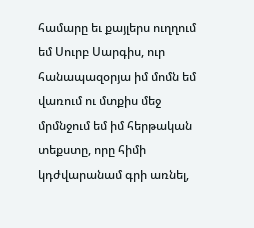համարը եւ քայլերս ուղղում եմ Սուրբ Սարգիս, ուր հանապազօրյա իմ մոմն եմ վառում ու մտքիս մեջ մրմնջում եմ իմ հերթական տեքստը, որը հիմի կդժվարանամ գրի առնել,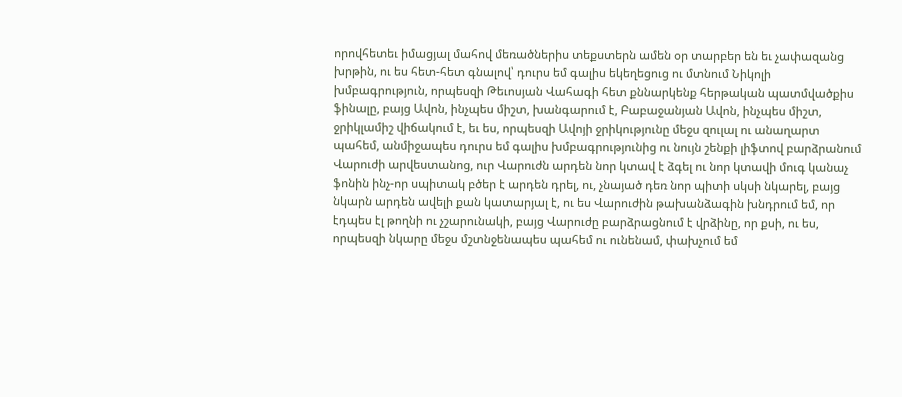որովհետեւ իմացյալ մահով մեռածներիս տեքստերն ամեն օր տարբեր են եւ չափազանց խրթին, ու ես հետ-հետ գնալով՝ դուրս եմ գալիս եկեղեցուց ու մտնում Նիկոլի խմբագրություն, որպեսզի Թեւոսյան Վահագի հետ քննարկենք հերթական պատմվածքիս ֆինալը, բայց Ավոն, ինչպես միշտ, խանգարում է, Բաբաջանյան Ավոն, ինչպես միշտ, ջրիկլամիշ վիճակում է, եւ ես, որպեսզի Ավոյի ջրիկությունը մեջս զուլալ ու անաղարտ պահեմ, անմիջապես դուրս եմ գալիս խմբագրությունից ու նույն շենքի լիֆտով բարձրանում Վարուժի արվեստանոց, ուր Վարուժն արդեն նոր կտավ է ձգել ու նոր կտավի մուգ կանաչ ֆոնին ինչ-որ սպիտակ բծեր է արդեն դրել, ու, չնայած դեռ նոր պիտի սկսի նկարել, բայց նկարն արդեն ավելի քան կատարյալ է, ու ես Վարուժին թախանձագին խնդրում եմ, որ էդպես էլ թողնի ու չշարունակի, բայց Վարուժը բարձրացնում է վրձինը, որ քսի, ու ես, որպեսզի նկարը մեջս մշտնջենապես պահեմ ու ունենամ, փախչում եմ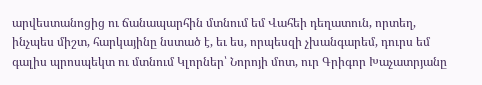արվեստանոցից ու ճանապարհին մտնում եմ Վահեի դեղատուն, որտեղ, ինչպես միշտ, հարկայինը նստած է, եւ ես, որպեսզի չխանգարեմ, դուրս եմ գալիս պրոսպեկտ ու մտնում Կլորներ՝ Նորոյի մոտ, ուր Գրիգոր Խաչատրյանը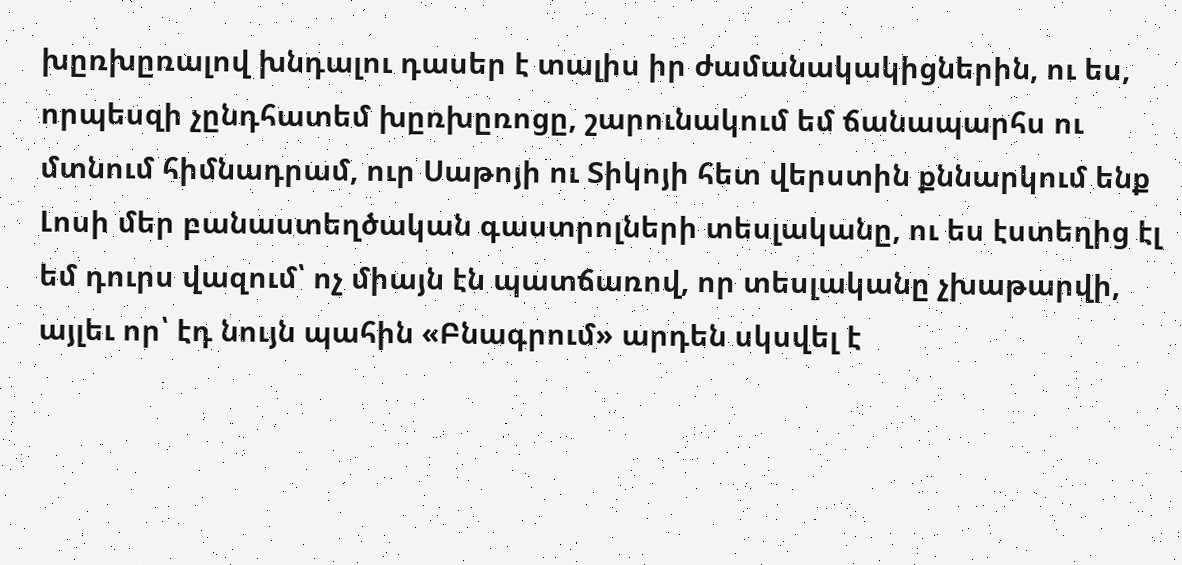խըռխըռալով խնդալու դասեր է տալիս իր ժամանակակիցներին, ու ես, որպեսզի չընդհատեմ խըռխըռոցը, շարունակում եմ ճանապարհս ու մտնում հիմնադրամ, ուր Սաթոյի ու Տիկոյի հետ վերստին քննարկում ենք Լոսի մեր բանաստեղծական գաստրոլների տեսլականը, ու ես էստեղից էլ եմ դուրս վազում՝ ոչ միայն էն պատճառով, որ տեսլականը չխաթարվի, այլեւ որ՝ էդ նույն պահին «Բնագրում» արդեն սկսվել է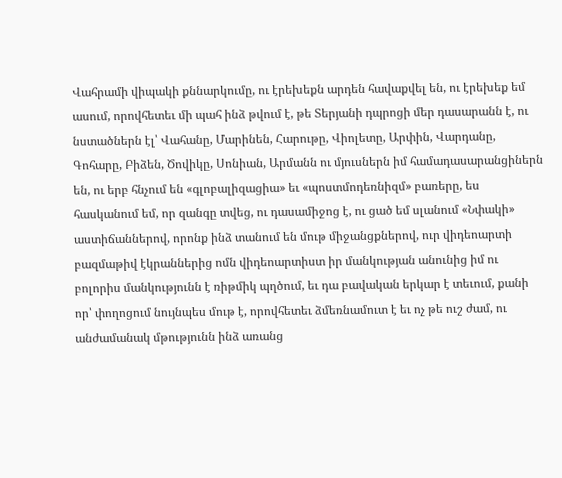Վահրամի վիպակի քննարկումը, ու էրեխեքն արդեն հավաքվել են, ու էրեխեք եմ ասում, որովհետեւ մի պահ ինձ թվում է, թե Տերյանի դպրոցի մեր դասարանն է, ու նստածներն էլ՝ Վահանը, Մարինեն, Հարութը, Վիոլետը, Արփին, Վարդանը, Գոհարը, Բիձեն, Ծովիկը, Սոնիան, Արմանն ու մյուսներն իմ համադասարանցիներն են, ու երբ հնչում են «գլոբալիզացիա» եւ «պոստմոդեռնիզմ» բառերը, ես հասկանում եմ, որ զանգը տվեց, ու դասամիջոց է, ու ցած եմ սլանում «Նփակի» աստիճաններով, որոնք ինձ տանում են մութ միջանցքներով, ուր վիդեոարտի բազմաթիվ էկրաններից ոմն վիդեոարտիստ իր մանկության անունից իմ ու բոլորիս մանկությունն է ռիթմիկ պղծում, եւ դա բավական երկար է տեւում, քանի որ՝ փողոցում նույնպես մութ է, որովհետեւ ձմեռնամուտ է եւ ոչ թե ուշ ժամ, ու անժամանակ մթությունն ինձ առանց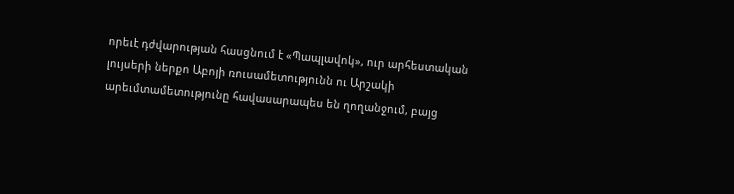որեւէ դժվարության հասցնում է «Պապլավոկ», ուր արհեստական լույսերի ներքո Աբոյի ռուսամետությունն ու Արշակի արեւմտամետությունը հավասարապես են ղողանջում, բայց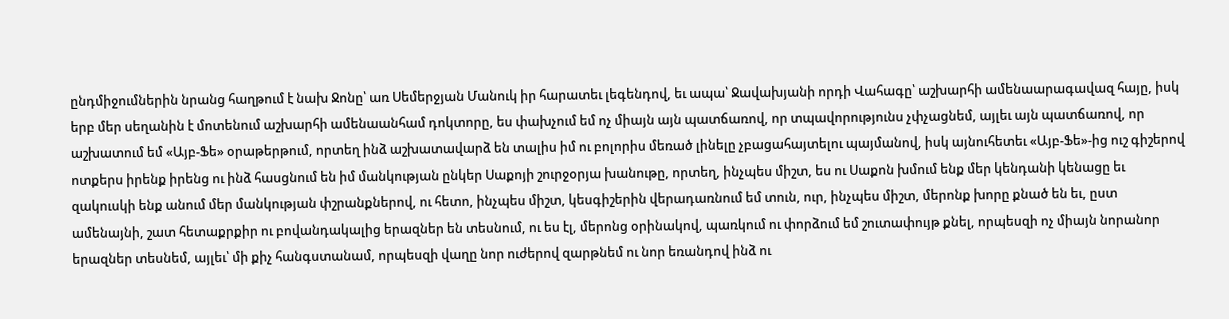ընդմիջումներին նրանց հաղթում է նախ Ջոնը՝ առ Սեմերջյան Մանուկ իր հարատեւ լեգենդով, եւ ապա՝ Ջավախյանի որդի Վահագը՝ աշխարհի ամենաարագավազ հայը, իսկ երբ մեր սեղանին է մոտենում աշխարհի ամենաանհամ դոկտորը, ես փախչում եմ ոչ միայն այն պատճառով, որ տպավորությունս չփչացնեմ, այլեւ այն պատճառով, որ աշխատում եմ «Այբ-Ֆե» օրաթերթում, որտեղ ինձ աշխատավարձ են տալիս իմ ու բոլորիս մեռած լինելը չբացահայտելու պայմանով, իսկ այնուհետեւ «Այբ-Ֆե»-ից ուշ գիշերով ոտքերս իրենք իրենց ու ինձ հասցնում են իմ մանկության ընկեր Սաքոյի շուրջօրյա խանութը, որտեղ, ինչպես միշտ, ես ու Սաքոն խմում ենք մեր կենդանի կենացը եւ զակուսկի ենք անում մեր մանկության փշրանքներով, ու հետո, ինչպես միշտ, կեսգիշերին վերադառնում եմ տուն, ուր, ինչպես միշտ, մերոնք խորը քնած են եւ, ըստ ամենայնի, շատ հետաքրքիր ու բովանդակալից երազներ են տեսնում, ու ես էլ, մերոնց օրինակով, պառկում ու փորձում եմ շուտափույթ քնել, որպեսզի ոչ միայն նորանոր երազներ տեսնեմ, այլեւ՝ մի քիչ հանգստանամ, որպեսզի վաղը նոր ուժերով զարթնեմ ու նոր եռանդով ինձ ու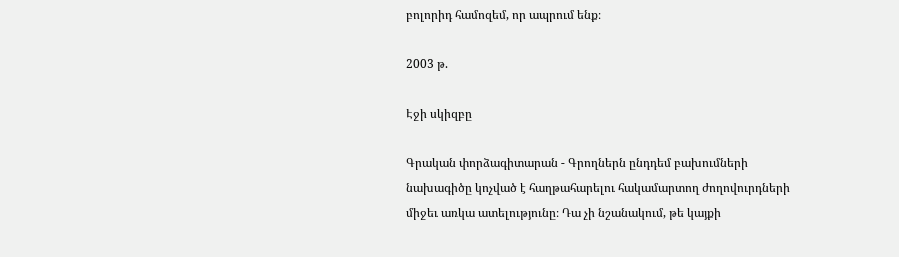բոլորիդ համոզեմ, որ ապրում ենք։

2003 թ.

Էջի սկիզբը

Գրական փորձագիտարան - Գրողներն ընդդեմ բախումների նախագիծը կոչված է հաղթահարելու հակամարտող ժողովուրդների միջեւ առկա ատելությունը։ Դա չի նշանակում, թե կայքի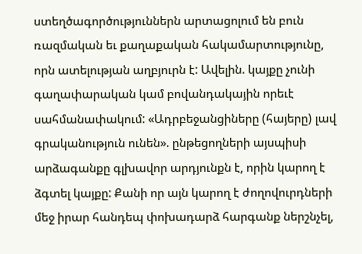ստեղծագործություններն արտացոլում են բուն ռազմական եւ քաղաքական հակամարտությունը, որն ատելության աղբյուրն է: Ավելին. կայքը չունի գաղափարական կամ բովանդակային որեւէ սահմանափակում: «Ադրբեջանցիները (հայերը) լավ գրականություն ունեն». ընթեցողների այսպիսի արձագանքը գլխավոր արդյունքն է, որին կարող է ձգտել կայքը: Քանի որ այն կարող է ժողովուրդների մեջ իրար հանդեպ փոխադարձ հարգանք ներշնչել,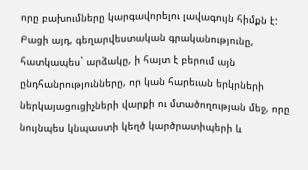որը բախումները կարգավորելու լավագույն հիմքն է: Բացի այդ, գեղարվեստական գրականությունը, հատկապես` արձակը, ի հայտ է բերում այն ընդհանրությունները, որ կան հարեւան երկրների ներկայացուցիչների վարքի ու մտածողության մեջ, որը նույնպես կնպաստի կեղծ կարծրատիպերի և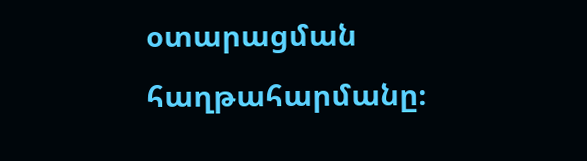օտարացման հաղթահարմանը։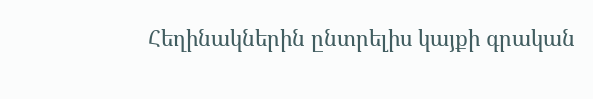Հեղինակներին ընտրելիս կայքի գրական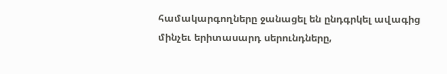համակարգողները ջանացել են ընդգրկել ավագից մինչեւ երիտասարդ սերունդները,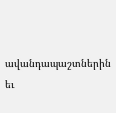ավանդապաշտներին եւ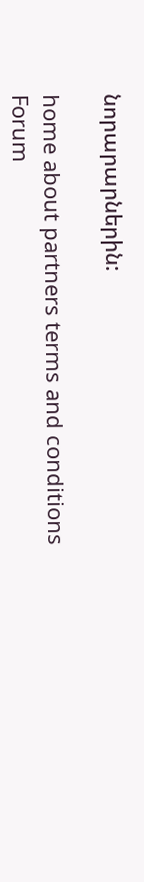նորարարներին:

home about partners terms and conditions
Forum